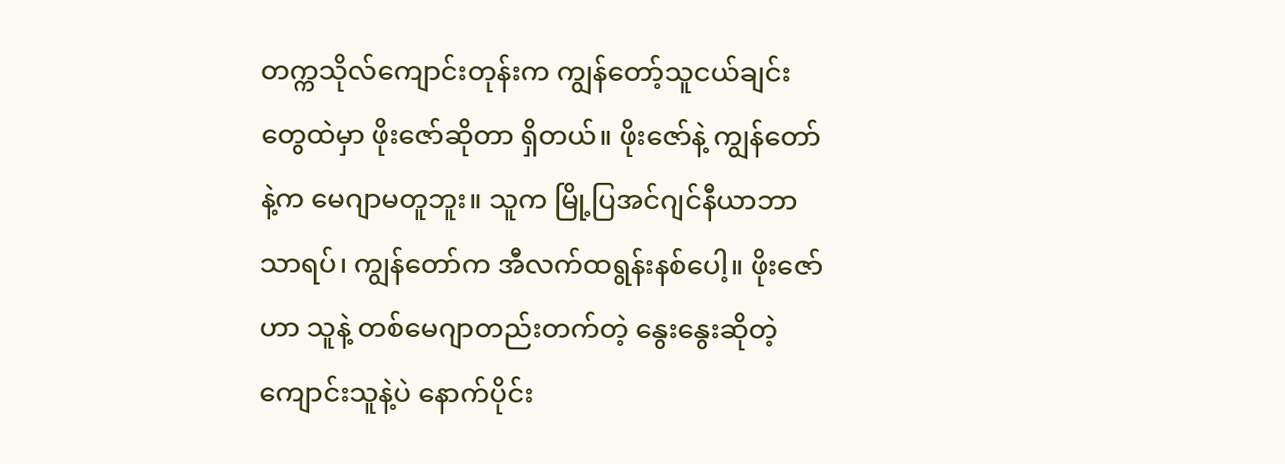တက္ကသိုလ်ကျောင်းတုန်းက ကျွန်တော့်သူငယ်ချင်းတွေထဲမှာ ဖိုးဇော်ဆိုတာ ရှိတယ်။ ဖိုးဇော်နဲ့ ကျွန်တော်နဲ့က မေဂျာမတူဘူး။ သူက မြို့ပြအင်ဂျင်နီယာဘာသာရပ်၊ ကျွန်တော်က အီလက်ထရွန်းနစ်ပေါ့။ ဖိုးဇော်ဟာ သူနဲ့ တစ်မေဂျာတည်းတက်တဲ့ နွေးနွေးဆိုတဲ့ ကျောင်းသူနဲ့ပဲ နောက်ပိုင်း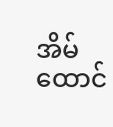အိမ်ထောင်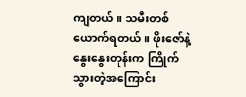ကျတယ်။ သမီးတစ်ယောက်ရတယ်။ ဖိုးဇော်နဲ့ နွေးနွေးတုန်းက ကြိုက်သွားတဲ့အကြောင်း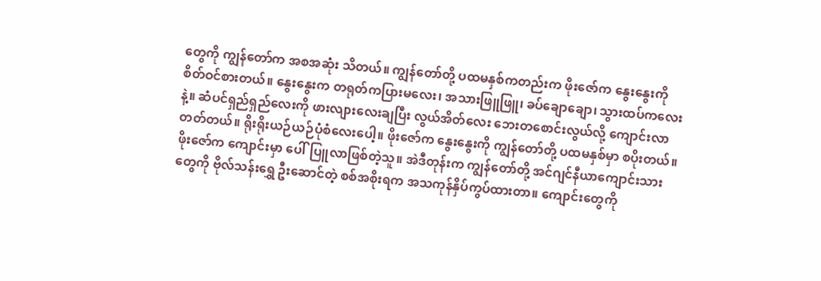တွေကို ကျွန်တော်က အစအဆုံး သိတယ်။ ကျွန်တော်တို့ ပထမနှစ်ကတည်းက ဖိုးဇော်က နွေးနွေးကို စိတ်ဝင်စားတယ်။ နွေးနွေးက တရုတ်ကပြားမလေး၊ အသားဖြူဖြူ၊ ခပ်ချောချော၊ သွားထပ်ကလေးနဲ့။ ဆံပင်ရှည်ရှည်လေးကို ဖားလျားလေးချပြီး လွယ်အိတ်လေး ဘေးတစောင်းလွယ်လို့ ကျောင်းလာတတ်တယ်။ ရိုးရိုးယဉ်ယဉ်ပုံစံလေးပေါ့။ ဖိုးဇော်က နွေးနွေးကို ကျွန်တော်တို့ ပထမနှစ်မှာ စပိုးတယ်။ ဖိုးဇော်က ကျောင်းမှာ ပေါ်ပြူလာဖြစ်တဲ့သူ။ အဲဒီတုန်းက ကျွန်တော်တို့ အင်ဂျင်နီယာကျောင်းသားတွေကို ဗိုလ်သန်းရွှေ ဦးဆောင်တဲ့ စစ်အစိုးရက အသကုန်နှိပ်ကွပ်ထားတာ။ ကျောင်းတွေကို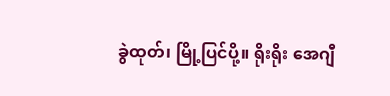ခွဲထုတ်၊ မြို့ပြင်ပို့။ ရိုးရိုး အေဂျီ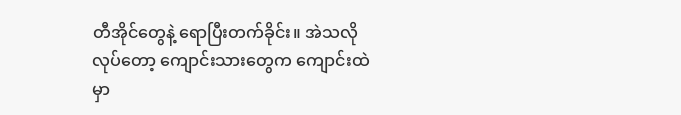တီအိုင်တွေနဲ့ ရောပြီးတက်ခိုင်း။ အဲသလိုလုပ်တော့ ကျောင်းသားတွေက ကျောင်းထဲမှာ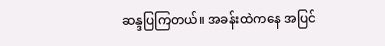ဆန္ဒပြကြတယ်။ အခန်းထဲကနေ အပြင်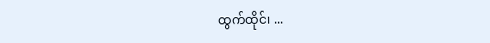ထွက်ထိုင်၊ ...